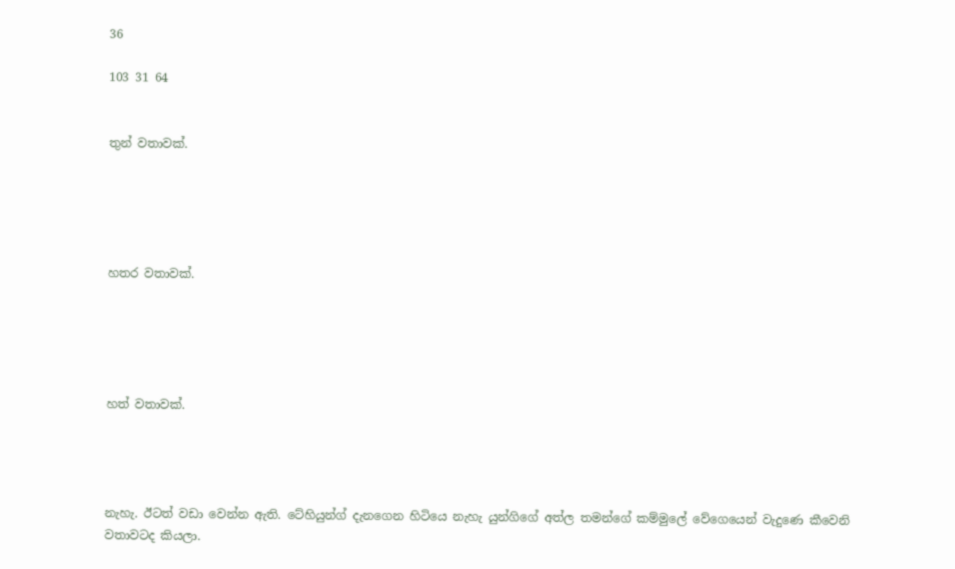36

103 31 64


තුන් වතාවක්.





හතර වතාවක්.





හත් වතාවක්.




නැහැ. ඊටත් වඩා වෙන්න ඇති. ටේහියුන්ග් දැනගෙන හිටියෙ නැහැ යුන්ගිගේ අත්ල තමන්ගේ කම්මුලේ වේගෙයෙන් වැදුණෙ කීවෙනි වතාවටද කියලා.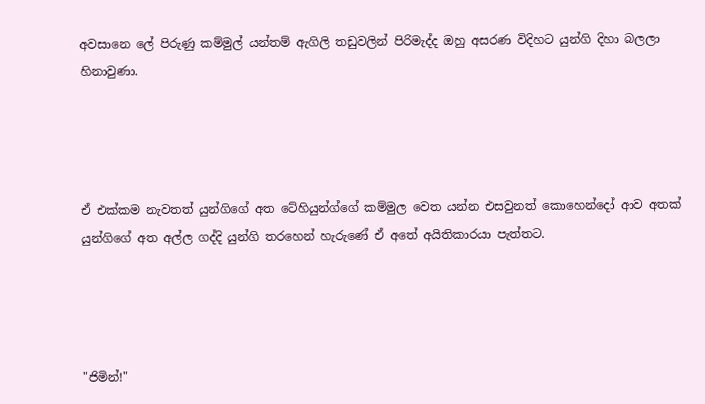අවසානෙ ලේ පිරුණු කම්මුල් යන්තම් ඇගිලි තඩුවලින් පිරිමැද්ද ඔහු අසරණ විදිහට යුන්ගි දිහා බලලා හිනාවුණා.




ඒ එක්කම නැවතත් යුන්ගිගේ අත ටේහියුන්ග්ගේ කම්මුල වෙත යන්න එසවුනත් කොහෙන්දෝ ආව අතක් යුන්ගිගේ අත අල්ල ගද්දි යුන්ගි තරහෙන් හැරුණේ ඒ අතේ අයිතිකාරයා පැත්තට.




"ජිමින්!"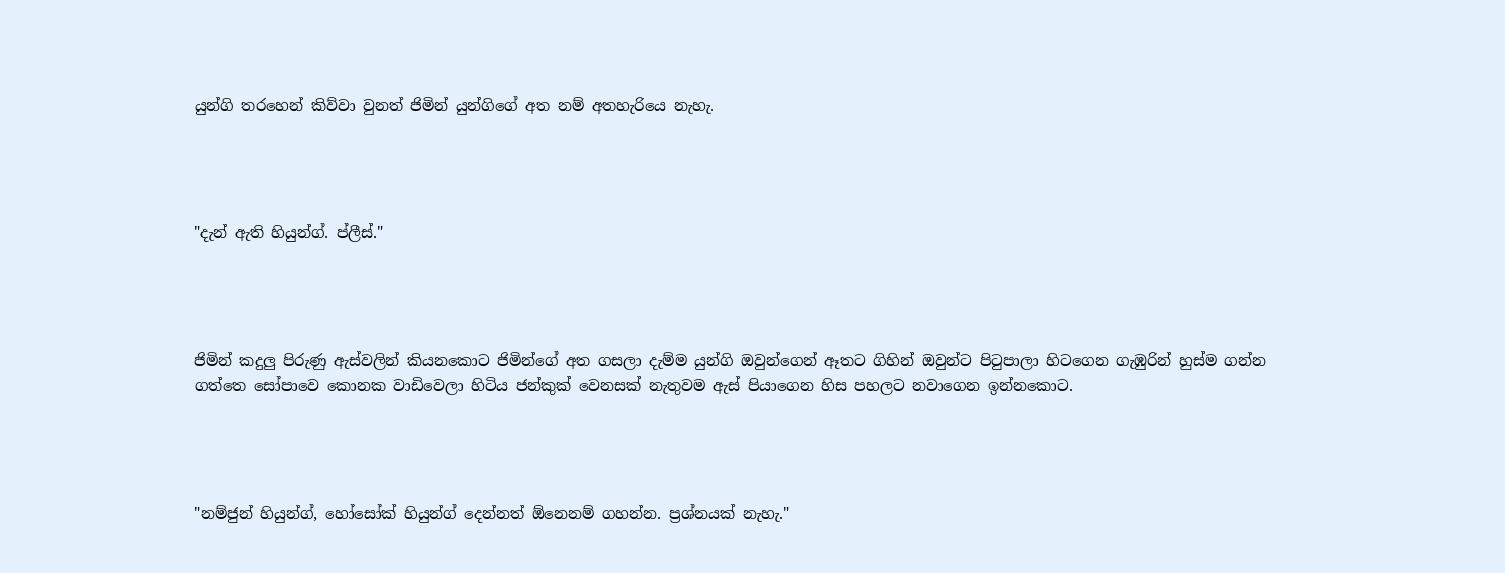යුන්ගි තරහෙන් කිව්වා වුනත් ජිමින් යුන්ගිගේ අත නම් අතහැරියෙ නැහැ.




"දැන් ඇති හියුන්ග්. ප්ලීස්."




ජිමින් කදුලු පිරුණු ඇස්වලින් කියනකොට ජිමින්ගේ අත ගසලා දැම්ම යුන්ගි ඔවුන්ගෙන් ඈතට ගිහින් ඔවුන්ට පිටුපාලා හිටගෙන ගැඹුරින් හුස්ම ගන්න ගත්තෙ සෝපාවෙ කොනක වාඩිවෙලා හිටිය ජන්කුක් වෙනසක් නැතුවම ඇස් පියාගෙන හිස පහලට නවාගෙන ඉන්නකොට.




"නම්ජුන් හියුන්ග්, හෝසෝක් හියුන්ග් දෙන්නත් ඕනෙනම් ගහන්න. ප්‍රශ්නයක් නැහැ."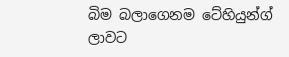බිම බලාගෙනම ටේහියුන්ග් ලාවට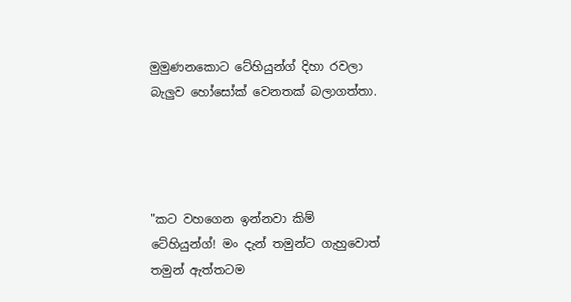මුමුණනකොට ටේහියුන්ග් දිහා රවලා බැලුව හෝසෝක් වෙනතක් බලාගත්තා.




"කට වහගෙන ඉන්නවා කිම් ටේහියුන්ග්! මං දැන් තමුන්ට ගැහුවොත් තමුන් ඇත්තටම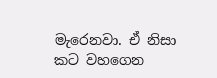මැරෙනවා. ඒ නිසා කට වහගෙන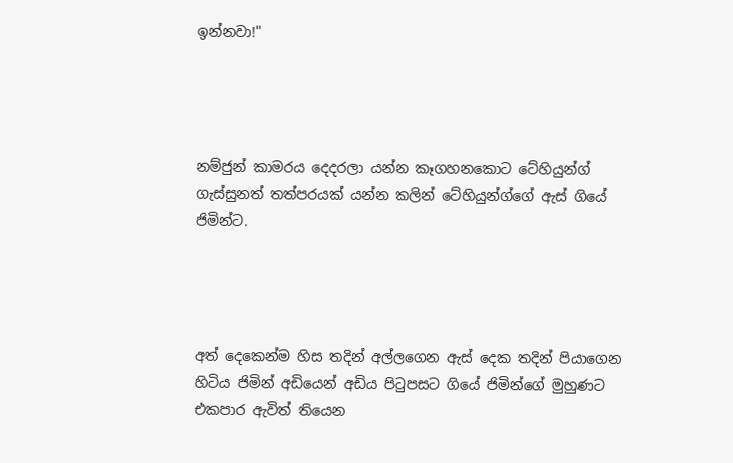ඉන්නවා!"




නම්ජුන් කාමරය දෙදරලා යන්න කෑගහනකොට ටේහියුන්ග් ගැස්සුනත් තත්පරයක් යන්න කලින් ටේහියුන්ග්ගේ ඇස් ගියේ ජිමින්ට.




අත් දෙකෙන්ම හිස තදින් අල්ලගෙන ඇස් දෙක තදින් පියාගෙන හිටිය ජිමින් අඩියෙන් අඩිය පිටුපසට ගියේ ජිමින්ගේ මුහුණට එකපාර ඇවිත් තියෙන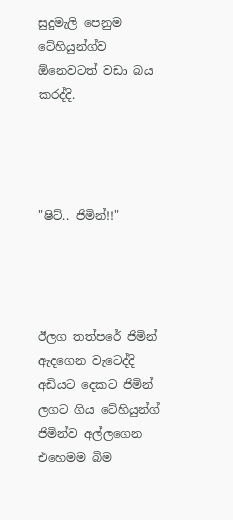සුදුමැලි පෙනුම ටේහියුන්ග්ව ඕනෙවටත් වඩා බය කරද්දි.




"ෂිට්.. ජිමින්!!"




ඊලග තත්පරේ ජිමින් ඇදගෙන වැටෙද්දි අඩියට දෙකට ජිමින් ලගට ගිය ටේහියුන්ග් ජිමින්ව අල්ලගෙන එහෙමම බිම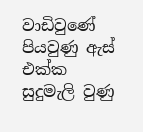වාඩිවුණේ පියවුණු ඇස් එක්ක සුදුමැලි වුණු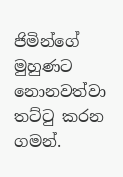ජිමින්ගේ මුහුණට නොනවත්වා තට්ටු කරන ගමන්.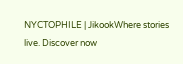NYCTOPHILE | JikookWhere stories live. Discover now